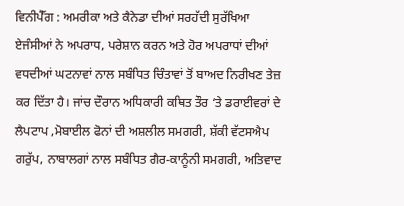ਵਿਨੀਪੈੱਗ : ਅਮਰੀਕਾ ਅਤੇ ਕੈਨੇਡਾ ਦੀਆਂ ਸਰਹੱਦੀ ਸੁਰੱਖਿਆ ਏਜੰਸੀਆਂ ਨੇ ਅਪਰਾਧ, ਪਰੇਸ਼ਾਨ ਕਰਨ ਅਤੇ ਹੋਰ ਅਪਰਾਧਾਂ ਦੀਆਂ ਵਧਦੀਆਂ ਘਟਨਾਵਾਂ ਨਾਲ ਸਬੰਧਿਤ ਚਿੰਤਾਵਾਂ ਤੋਂ ਬਾਅਦ ਨਿਰੀਖਣ ਤੇਜ਼ ਕਰ ਦਿੱਤਾ ਹੈ। ਜਾਂਚ ਦੌਰਾਨ ਅਧਿਕਾਰੀ ਕਥਿਤ ਤੌਰ ‘ਤੇ ਡਰਾਈਵਰਾਂ ਦੇ ਲੈਪਟਾਪ ,ਮੋਬਾਈਲ ਫੋਨਾਂ ਦੀ ਅਸ਼ਲੀਲ ਸਮਗਰੀ, ਸ਼ੱਕੀ ਵੱਟਸਐਪ ਗਰੁੱਪ, ਨਾਬਾਲਗਾਂ ਨਾਲ ਸਬੰਧਿਤ ਗੈਰ-ਕਾਨੂੰਨੀ ਸਮਗਰੀ, ਅਤਿਵਾਦ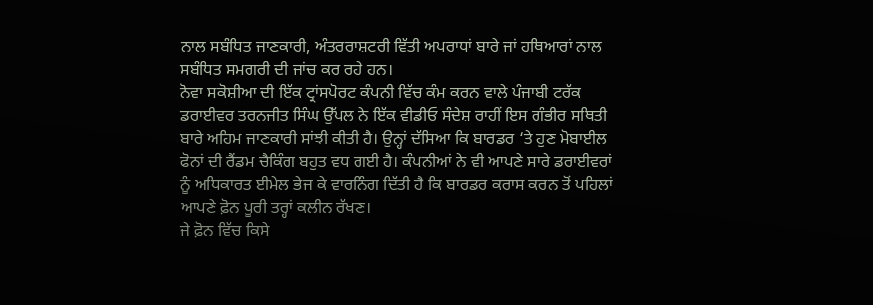ਨਾਲ ਸਬੰਧਿਤ ਜਾਣਕਾਰੀ, ਅੰਤਰਰਾਸ਼ਟਰੀ ਵਿੱਤੀ ਅਪਰਾਧਾਂ ਬਾਰੇ ਜਾਂ ਹਥਿਆਰਾਂ ਨਾਲ ਸਬੰਧਿਤ ਸਮਗਰੀ ਦੀ ਜਾਂਚ ਕਰ ਰਹੇ ਹਨ।
ਨੋਵਾ ਸਕੋਸ਼ੀਆ ਦੀ ਇੱਕ ਟ੍ਰਾਂਸਪੋਰਟ ਕੰਪਨੀ ਵਿੱਚ ਕੰਮ ਕਰਨ ਵਾਲੇ ਪੰਜਾਬੀ ਟਰੱਕ ਡਰਾਈਵਰ ਤਰਨਜੀਤ ਸਿੰਘ ਉੱਪਲ ਨੇ ਇੱਕ ਵੀਡੀਓ ਸੰਦੇਸ਼ ਰਾਹੀਂ ਇਸ ਗੰਭੀਰ ਸਥਿਤੀ ਬਾਰੇ ਅਹਿਮ ਜਾਣਕਾਰੀ ਸਾਂਝੀ ਕੀਤੀ ਹੈ। ਉਨ੍ਹਾਂ ਦੱਸਿਆ ਕਿ ਬਾਰਡਰ ‘ਤੇ ਹੁਣ ਮੋਬਾਈਲ ਫੋਨਾਂ ਦੀ ਰੈਂਡਮ ਚੈਕਿੰਗ ਬਹੁਤ ਵਧ ਗਈ ਹੈ। ਕੰਪਨੀਆਂ ਨੇ ਵੀ ਆਪਣੇ ਸਾਰੇ ਡਰਾਈਵਰਾਂ ਨੂੰ ਅਧਿਕਾਰਤ ਈਮੇਲ ਭੇਜ ਕੇ ਵਾਰਨਿੰਗ ਦਿੱਤੀ ਹੈ ਕਿ ਬਾਰਡਰ ਕਰਾਸ ਕਰਨ ਤੋਂ ਪਹਿਲਾਂ ਆਪਣੇ ਫ਼ੋਨ ਪੂਰੀ ਤਰ੍ਹਾਂ ਕਲੀਨ ਰੱਖਣ।
ਜੇ ਫ਼ੋਨ ਵਿੱਚ ਕਿਸੇ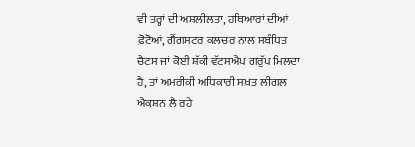ਵੀ ਤਰ੍ਹਾਂ ਦੀ ਅਸ਼ਲੀਲਤਾ, ਹਥਿਆਰਾਂ ਦੀਆਂ ਫ਼ੋਟੋਆਂ, ਗੈਂਗਸਟਰ ਕਲਚਰ ਨਾਲ ਸਬੰਧਿਤ ਚੈਟਸ ਜਾਂ ਕੋਈ ਸ਼ੱਕੀ ਵੱਟਸਐਪ ਗਰੁੱਪ ਮਿਲਦਾ ਹੈ, ਤਾਂ ਅਮਰੀਕੀ ਅਧਿਕਾਰੀ ਸਖ਼ਤ ਲੀਗਲ ਐਕਸ਼ਨ ਲੈ ਰਹੇ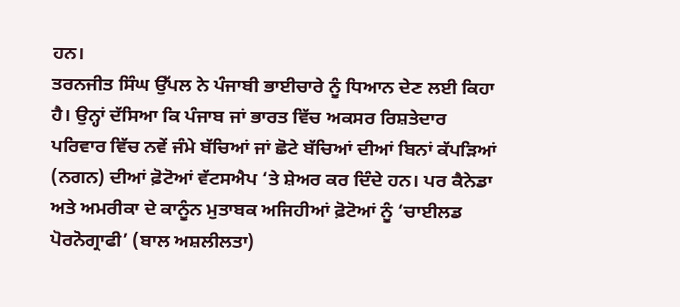ਹਨ।
ਤਰਨਜੀਤ ਸਿੰਘ ਉੱਪਲ ਨੇ ਪੰਜਾਬੀ ਭਾਈਚਾਰੇ ਨੂੰ ਧਿਆਨ ਦੇਣ ਲਈ ਕਿਹਾ ਹੈ। ਉਨ੍ਹਾਂ ਦੱਸਿਆ ਕਿ ਪੰਜਾਬ ਜਾਂ ਭਾਰਤ ਵਿੱਚ ਅਕਸਰ ਰਿਸ਼ਤੇਦਾਰ ਪਰਿਵਾਰ ਵਿੱਚ ਨਵੇਂ ਜੰਮੇ ਬੱਚਿਆਂ ਜਾਂ ਛੋਟੇ ਬੱਚਿਆਂ ਦੀਆਂ ਬਿਨਾਂ ਕੱਪੜਿਆਂ (ਨਗਨ) ਦੀਆਂ ਫ਼ੋਟੋਆਂ ਵੱਟਸਐਪ ‘ਤੇ ਸ਼ੇਅਰ ਕਰ ਦਿੰਦੇ ਹਨ। ਪਰ ਕੈਨੇਡਾ ਅਤੇ ਅਮਰੀਕਾ ਦੇ ਕਾਨੂੰਨ ਮੁਤਾਬਕ ਅਜਿਹੀਆਂ ਫ਼ੋਟੋਆਂ ਨੂੰ ‘ਚਾਈਲਡ ਪੋਰਨੋਗ੍ਰਾਫੀ’ (ਬਾਲ ਅਸ਼ਲੀਲਤਾ)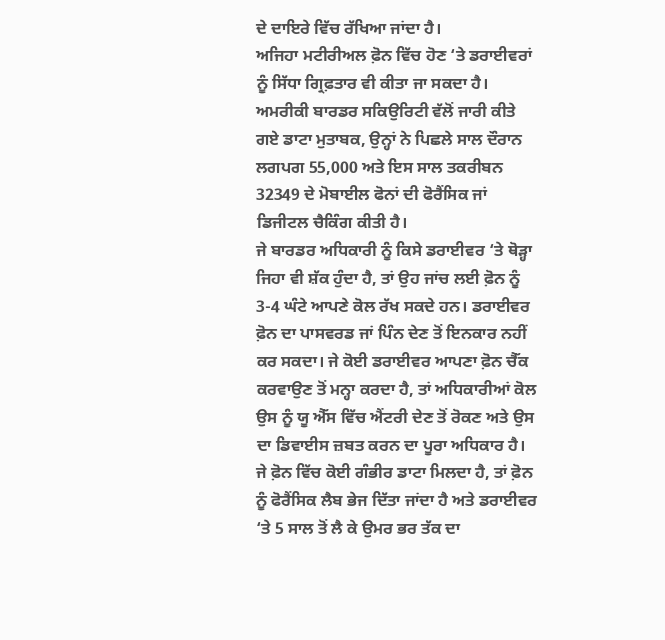ਦੇ ਦਾਇਰੇ ਵਿੱਚ ਰੱਖਿਆ ਜਾਂਦਾ ਹੈ।
ਅਜਿਹਾ ਮਟੀਰੀਅਲ ਫ਼ੋਨ ਵਿੱਚ ਹੋਣ ‘ਤੇ ਡਰਾਈਵਰਾਂ ਨੂੰ ਸਿੱਧਾ ਗ੍ਰਿਫ਼ਤਾਰ ਵੀ ਕੀਤਾ ਜਾ ਸਕਦਾ ਹੈ। ਅਮਰੀਕੀ ਬਾਰਡਰ ਸਕਿਉਰਿਟੀ ਵੱਲੋਂ ਜਾਰੀ ਕੀਤੇ ਗਏ ਡਾਟਾ ਮੁਤਾਬਕ, ਉਨ੍ਹਾਂ ਨੇ ਪਿਛਲੇ ਸਾਲ ਦੌਰਾਨ ਲਗਪਗ 55,000 ਅਤੇ ਇਸ ਸਾਲ ਤਕਰੀਬਨ 32349 ਦੇ ਮੋਬਾਈਲ ਫੋਨਾਂ ਦੀ ਫੋਰੈਂਸਿਕ ਜਾਂ ਡਿਜੀਟਲ ਚੈਕਿੰਗ ਕੀਤੀ ਹੈ।
ਜੇ ਬਾਰਡਰ ਅਧਿਕਾਰੀ ਨੂੰ ਕਿਸੇ ਡਰਾਈਵਰ ‘ਤੇ ਥੋੜ੍ਹਾ ਜਿਹਾ ਵੀ ਸ਼ੱਕ ਹੁੰਦਾ ਹੈ, ਤਾਂ ਉਹ ਜਾਂਚ ਲਈ ਫ਼ੋਨ ਨੂੰ 3-4 ਘੰਟੇ ਆਪਣੇ ਕੋਲ ਰੱਖ ਸਕਦੇ ਹਨ। ਡਰਾਈਵਰ ਫ਼ੋਨ ਦਾ ਪਾਸਵਰਡ ਜਾਂ ਪਿੰਨ ਦੇਣ ਤੋਂ ਇਨਕਾਰ ਨਹੀਂ ਕਰ ਸਕਦਾ। ਜੇ ਕੋਈ ਡਰਾਈਵਰ ਆਪਣਾ ਫ਼ੋਨ ਚੈੱਕ ਕਰਵਾਉਣ ਤੋਂ ਮਨ੍ਹਾ ਕਰਦਾ ਹੈ, ਤਾਂ ਅਧਿਕਾਰੀਆਂ ਕੋਲ ਉਸ ਨੂੰ ਯੂ ਐੱਸ ਵਿੱਚ ਐਂਟਰੀ ਦੇਣ ਤੋਂ ਰੋਕਣ ਅਤੇ ਉਸ ਦਾ ਡਿਵਾਈਸ ਜ਼ਬਤ ਕਰਨ ਦਾ ਪੂਰਾ ਅਧਿਕਾਰ ਹੈ।
ਜੇ ਫ਼ੋਨ ਵਿੱਚ ਕੋਈ ਗੰਭੀਰ ਡਾਟਾ ਮਿਲਦਾ ਹੈ, ਤਾਂ ਫ਼ੋਨ ਨੂੰ ਫੋਰੈਂਸਿਕ ਲੈਬ ਭੇਜ ਦਿੱਤਾ ਜਾਂਦਾ ਹੈ ਅਤੇ ਡਰਾਈਵਰ ‘ਤੇ 5 ਸਾਲ ਤੋਂ ਲੈ ਕੇ ਉਮਰ ਭਰ ਤੱਕ ਦਾ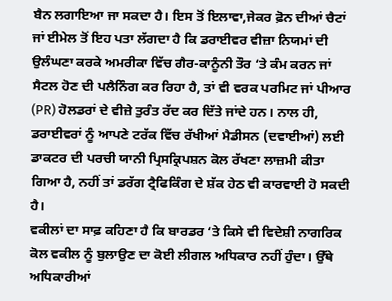ਬੈਨ ਲਗਾਇਆ ਜਾ ਸਕਦਾ ਹੈ। ਇਸ ਤੋਂ ਇਲਾਵਾ,ਜੇਕਰ ਫ਼ੋਨ ਦੀਆਂ ਚੈਟਾਂ ਜਾਂ ਈਮੇਲ ਤੋਂ ਇਹ ਪਤਾ ਲੱਗਦਾ ਹੈ ਕਿ ਡਰਾਈਵਰ ਵੀਜ਼ਾ ਨਿਯਮਾਂ ਦੀ ਉਲੰਘਣਾ ਕਰਕੇ ਅਮਰੀਕਾ ਵਿੱਚ ਗੈਰ-ਕਾਨੂੰਨੀ ਤੌਰ ‘ਤੇ ਕੰਮ ਕਰਨ ਜਾਂ ਸੈਟਲ ਹੋਣ ਦੀ ਪਲੈਨਿੰਗ ਕਰ ਰਿਹਾ ਹੈ, ਤਾਂ ਵੀ ਵਰਕ ਪਰਮਿਟ ਜਾਂ ਪੀਆਰ (PR) ਹੋਲਡਰਾਂ ਦੇ ਵੀਜ਼ੇ ਤੁਰੰਤ ਰੱਦ ਕਰ ਦਿੱਤੇ ਜਾਂਦੇ ਹਨ। ਨਾਲ ਹੀ, ਡਰਾਈਵਰਾਂ ਨੂੰ ਆਪਣੇ ਟਰੱਕ ਵਿੱਚ ਰੱਖੀਆਂ ਮੈਡੀਸਨ (ਦਵਾਈਆਂ) ਲਈ ਡਾਕਟਰ ਦੀ ਪਰਚੀ ਯਾਨੀ ਪ੍ਰਿਸਕ੍ਰਿਪਸ਼ਨ ਕੋਲ ਰੱਖਣਾ ਲਾਜ਼ਮੀ ਕੀਤਾ ਗਿਆ ਹੈ, ਨਹੀਂ ਤਾਂ ਡਰੱਗ ਟ੍ਰੈਫਿਕਿੰਗ ਦੇ ਸ਼ੱਕ ਹੇਠ ਵੀ ਕਾਰਵਾਈ ਹੋ ਸਕਦੀ ਹੈ।
ਵਕੀਲਾਂ ਦਾ ਸਾਫ਼ ਕਹਿਣਾ ਹੈ ਕਿ ਬਾਰਡਰ ‘ਤੇ ਕਿਸੇ ਵੀ ਵਿਦੇਸ਼ੀ ਨਾਗਰਿਕ ਕੋਲ ਵਕੀਲ ਨੂੰ ਬੁਲਾਉਣ ਦਾ ਕੋਈ ਲੀਗਲ ਅਧਿਕਾਰ ਨਹੀਂ ਹੁੰਦਾ। ਉੱਥੇ ਅਧਿਕਾਰੀਆਂ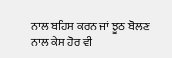ਨਾਲ ਬਹਿਸ ਕਰਨ ਜਾਂ ਝੂਠ ਬੋਲਣ ਨਾਲ ਕੇਸ ਹੋਰ ਵੀ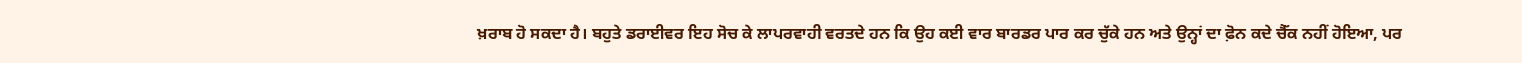ਖ਼ਰਾਬ ਹੋ ਸਕਦਾ ਹੈ। ਬਹੁਤੇ ਡਰਾਈਵਰ ਇਹ ਸੋਚ ਕੇ ਲਾਪਰਵਾਹੀ ਵਰਤਦੇ ਹਨ ਕਿ ਉਹ ਕਈ ਵਾਰ ਬਾਰਡਰ ਪਾਰ ਕਰ ਚੁੱਕੇ ਹਨ ਅਤੇ ਉਨ੍ਹਾਂ ਦਾ ਫ਼ੋਨ ਕਦੇ ਚੈੱਕ ਨਹੀਂ ਹੋਇਆ, ਪਰ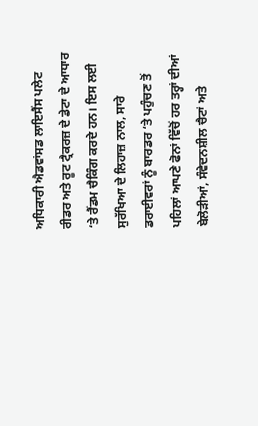ਅਧਿਕਾਰੀ ਐਡਵਾਂਸਡ ਲਾਇਸੈਂਸ ਪਲੇਟ ਰੀਡਰ ਅਤੇ ਰੂਟ ਟ੍ਰੈਕਰਜ਼ ਦੇ ਡੇਟਾ ਦੇ ਆਧਾਰ ‘ਤੇ ਰੈਂਡਮ ਚੈਕਿੰਗ ਕਰਦੇ ਹਨ। ਇਸ ਲਈ ਸੁਰੱਖਿਆ ਦੇ ਲਿਹਾਜ਼ ਨਾਲ, ਸਾਰੇ ਡਰਾਈਵਰਾਂ ਨੂੰ ਬਾਰਡਰ ‘ਤੇ ਪਹੁੰਚਣ ਤੋਂ ਪਹਿਲਾਂ ਆਪਣੇ ਫੋਨਾਂ ਵਿੱਚੋਂ ਹਰ ਤਰ੍ਹਾਂ ਦੀਆਂ ਬੇਲੋੜੀਆਂ, ਸੰਵੇਦਨਸ਼ੀਲ ਚੈਟਾਂ ਅਤੇ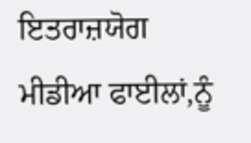ਇਤਰਾਜ਼ਯੋਗ ਮੀਡੀਆ ਫਾਈਲਾਂ,ਨੂੰ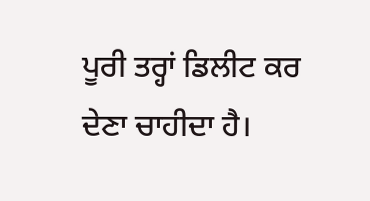ਪੂਰੀ ਤਰ੍ਹਾਂ ਡਿਲੀਟ ਕਰ ਦੇਣਾ ਚਾਹੀਦਾ ਹੈ।